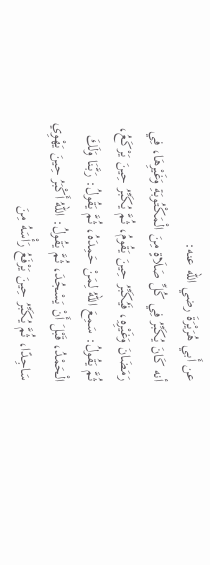عن أَبي هُرَيْرَةَ رضي الله عنه:
أنه كَانَ يُكَبِّرُ فِي كُلِّ صَلَاةٍ مِنَ الْمَكْتُوبَةِ وَغَيْرِهَا، فِي رَمَضَانَ وَغَيْرِهِ، فَيُكَبِّرُ حِينَ يَقُومُ، ثُمَّ يُكَبِّرُ حِينَ يَرْكَعُ، ثُمَّ يَقُولُ: سَمِعَ اللهُ لِمَنْ حَمِدَهُ، ثُمَّ يَقُولُ: رَبَّنَا وَلَكَ الْحَمْدُ، قَبْلَ أَنْ يَسْجُدَ، ثُمَّ يَقُولُ: اللهُ أَكْبَرُ حِينَ يَهْوِي سَاجِدًا، ثُمَّ يُكَبِّرُ حِينَ يَرْفَعُ رَأْسَهُ مِنَ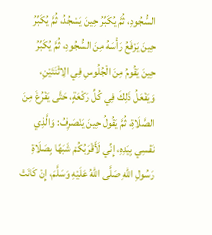السُّجُودِ، ثُمَّ يُكَبِّرُ حِينَ يَسْجُدُ، ثُمَّ يُكَبِّرُ حِينَ يَرْفَعُ رَأْسَهُ مِنَ السُّجُودِ، ثُمَّ يُكَبِّرُ حِينَ يَقُومُ مِنَ الْجُلُوسِ فِي الِاثْنَتَيْنِ، وَيَفْعَلُ ذَلِكَ فِي كُلِّ رَكْعَةٍ، حَتَّى يَفْرُغَ مِنَ الصَّلَاةِ، ثُمَّ يَقُولُ حِينَ يَنْصَرِفُ: وَالَّذِي نَفْسِي بِيَدِهِ، إِنِّي لَأَقْرَبُكُمْ شَبَهًا بِصَلَاةِ رَسُولِ اللهِ صَلَّى اللهُ عَلَيْهِ وَسَلَّمَ، إِنْ كَانَتْ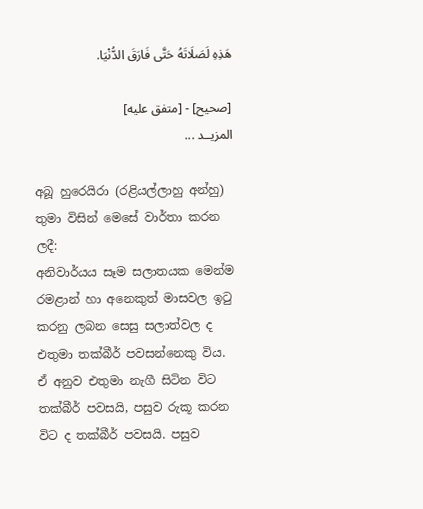هَذِهِ لَصَلَاتَهُ حَتَّى فَارَقَ الدُّنْيَا.

[صحيح] - [متفق عليه]
المزيــد ...

අබූ හුරෙයිරා (රළියල්ලාහු අන්හු) තුමා විසින් මෙසේ වාර්තා කරන ලදී:
අනිවාර්යය සෑම සලාතයක මෙන්ම රමළාන් හා අනෙකුත් මාසවල ඉටු කරනු ලබන සෙසු සලාත්වල ද එතුමා තක්බීර් පවසන්නෙකු විය. ඒ අනුව එතුමා නැගී සිටින විට තක්බීර් පවසයි, පසුව රුකූ කරන විට ද තක්බීර් පවසයි. පසුව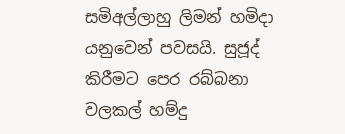සමිඅල්ලාහු ලිමන් හමිදා යනුවෙන් පවසයි. සුජූද් කිරීමට පෙර රබ්බනා වලකල් හම්දු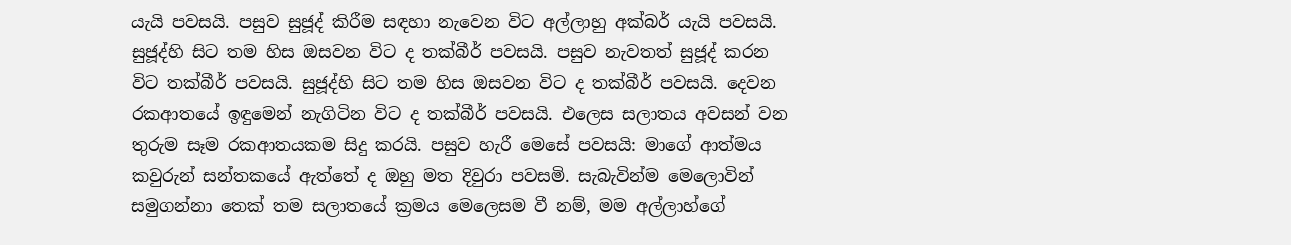යැයි පවසයි. පසුව සුජූද් කිරීම සඳහා නැවෙන විට අල්ලාහු අක්බර් යැයි පවසයි. සුජූද්හි සිට තම හිස ඔසවන විට ද තක්බීර් පවසයි. පසුව නැවතත් සුජූද් කරන විට තක්බීර් පවසයි. සුජූද්හි සිට තම හිස ඔසවන විට ද තක්බීර් පවසයි. දෙවන රකආතයේ ඉඳුමෙන් නැගිටින විට ද තක්බීර් පවසයි. එලෙස සලාතය අවසන් වන තුරුම සෑම රකආතයකම සිදු කරයි. පසුව හැරී මෙසේ පවසයි: මාගේ ආත්මය කවුරුන් සන්තකයේ ඇත්තේ ද ඔහු මත දිවුරා පවසමි. සැබැවින්ම මෙලොවින් සමුගන්නා තෙක් තම සලාතයේ ක්‍රමය මෙලෙසම වී නම්, මම අල්ලාහ්ගේ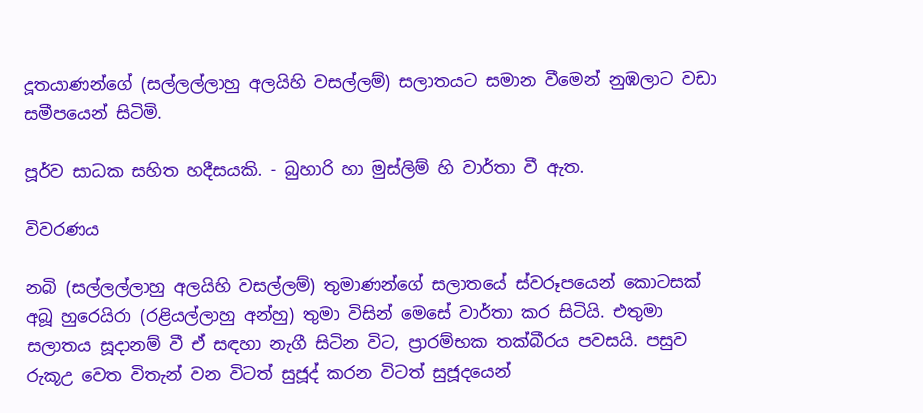දූතයාණන්ගේ (සල්ලල්ලාහු අලයිහි වසල්ලම්) සලාතයට සමාන වීමෙන් නුඹලාට වඩා සමීපයෙන් සිටිමි.

පූර්ව සාධක සහිත හදීසයකි. - බුහාරි හා මුස්ලිම් හි වාර්තා වී ඇත.

විවරණය

නබි (සල්ලල්ලාහු අලයිහි වසල්ලම්) තුමාණන්ගේ සලාතයේ ස්වරූපයෙන් කොටසක් අබූ හුරෙයිරා (රළියල්ලාහු අන්හු) තුමා විසින් මෙසේ වාර්තා කර සිටියි. එතුමා සලාතය සූදානම් වී ඒ සඳහා නැගී සිටින විට, ප්‍රාරම්භක තක්බීරය පවසයි. පසුව රුකූඋ වෙත විතැන් වන විටත් සුජූද් කරන විටත් සුජූදයෙන්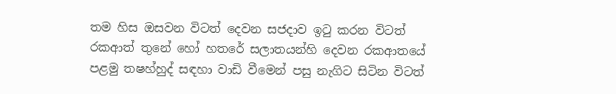තම හිස ඔසවන විටත් දෙවන සජදාව ඉටු කරන විටත් රකආත් තුනේ හෝ හතරේ සලාතයන්හි දෙවන රකආතයේ පළමු තෂහ්හුද් සඳහා වාඩි වීමෙන් පසු නැගිට සිටින විටත්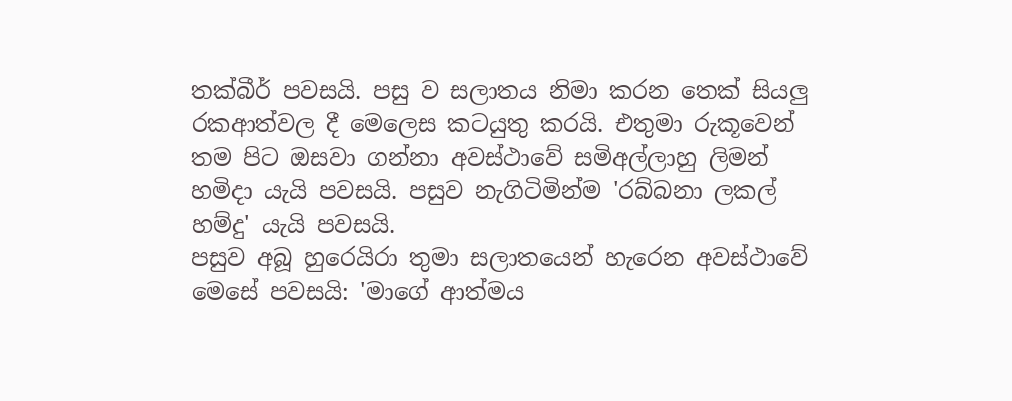තක්බීර් පවසයි. පසු ව සලාතය නිමා කරන තෙක් සියලු රකආත්වල දී මෙලෙස කටයුතු කරයි. එතුමා රුකූවෙන් තම පිට ඔසවා ගන්නා අවස්ථාවේ සමිඅල්ලාහු ලිමන් හමිදා යැයි පවසයි. පසුව නැගිටිමින්ම 'රබ්බනා ලකල් හම්දු' යැයි පවසයි.
පසුව අබූ හුරෙයිරා තුමා සලාතයෙන් හැරෙන අවස්ථාවේ මෙසේ පවසයි: 'මාගේ ආත්මය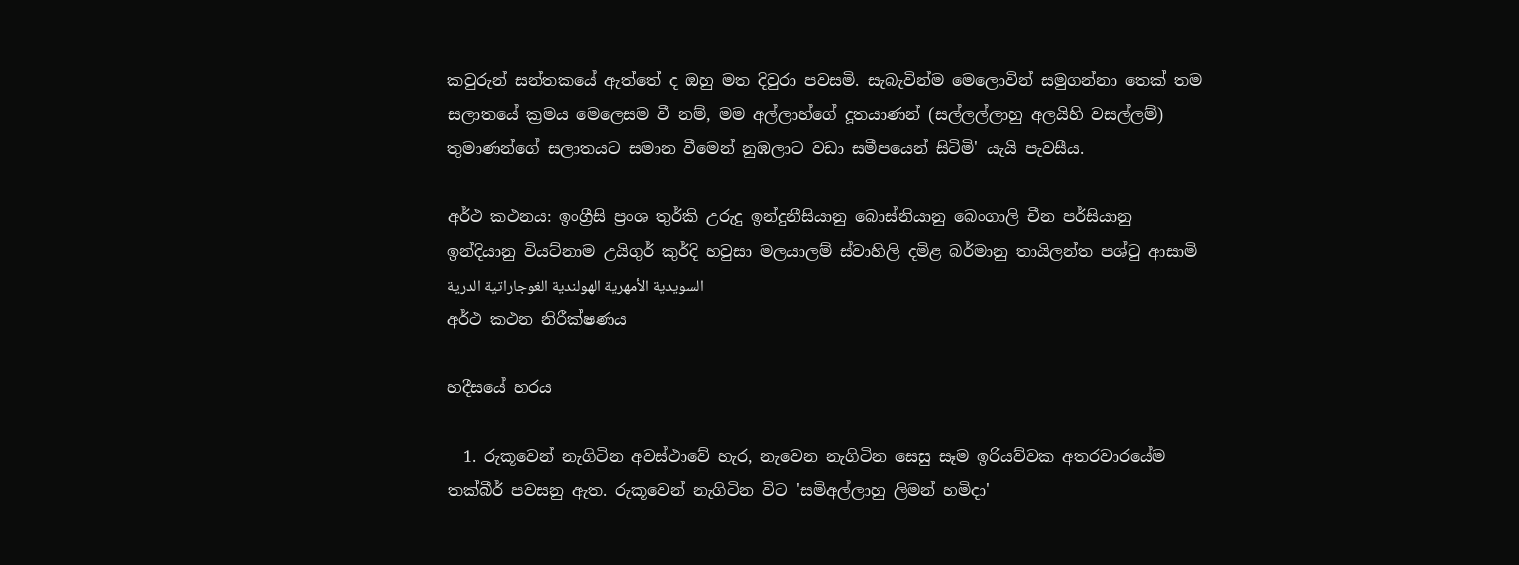කවුරුන් සන්තකයේ ඇත්තේ ද ඔහු මත දිවුරා පවසමි. සැබැවින්ම මෙලොවින් සමුගන්නා තෙක් තම සලාතයේ ක්‍රමය මෙලෙසම වී නම්, මම අල්ලාහ්ගේ දූතයාණන් (සල්ලල්ලාහු අලයිහි වසල්ලම්) තුමාණන්ගේ සලාතයට සමාන වීමෙන් නුඹලාට වඩා සමීපයෙන් සිටිමි' යැයි පැවසීය.

අර්ථ කථනය: ඉංග්‍රීසි ප්‍රංශ තුර්කි උරුදු ඉන්දුනීසියානු බොස්නියානු බෙංගාලි චීන පර්සියානු ඉන්දියානු වියට්නාම උයිගුර් කුර්දි හවුසා මලයාලම් ස්වාහිලි දමිළ බර්මානු තායිලන්ත පශ්ටු ආසාමි السويدية الأمهرية الهولندية الغوجاراتية الدرية
අර්ථ කථන නිරීක්ෂණය

හදීසයේ හරය

  1. රුකූවෙන් නැගිටින අවස්ථාවේ හැර, නැවෙන නැගිටින සෙසු සෑම ඉරියව්වක අතරවාරයේම තක්බීර් පවසනු ඇත. රුකූවෙන් නැගිටින විට 'සමිඅල්ලාහු ලිමන් හමිදා'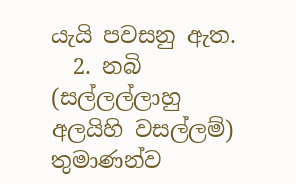යැයි පවසනු ඇත.
  2. නබි (සල්ලල්ලාහු අලයිහි වසල්ලම්) තුමාණන්ව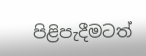පිළිපැදීමටත්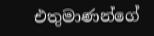එතුමාණන්ගේ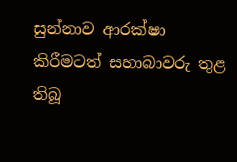සුන්නාව ආරක්ෂා කිරීමටත් සහාබාවරු තුළ තිබූ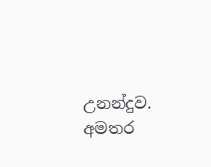උනන්දුව.
අමතර